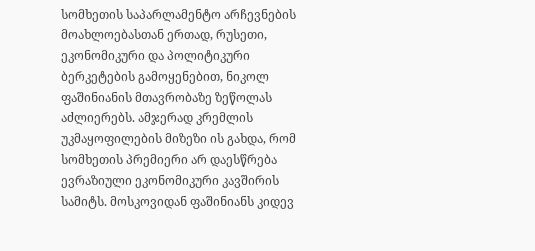სომხეთის საპარლამენტო არჩევნების მოახლოებასთან ერთად, რუსეთი, ეკონომიკური და პოლიტიკური ბერკეტების გამოყენებით, ნიკოლ ფაშინიანის მთავრობაზე ზეწოლას აძლიერებს. ამჯერად კრემლის უკმაყოფილების მიზეზი ის გახდა, რომ სომხეთის პრემიერი არ დაესწრება ევრაზიული ეკონომიკური კავშირის სამიტს. მოსკოვიდან ფაშინიანს კიდევ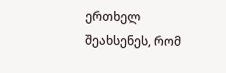ერთხელ შეახსენეს, რომ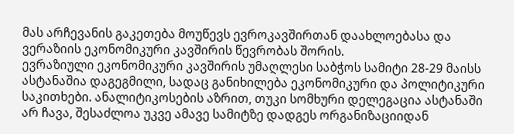მას არჩევანის გაკეთება მოუწევს ევროკავშირთან დაახლოებასა და ვერაზიის ეკონომიკური კავშირის წევრობას შორის.
ევრაზიული ეკონომიკური კავშირის უმაღლესი საბჭოს სამიტი 28-29 მაისს ასტანაშია დაგეგმილი, სადაც განიხილება ეკონომიკური და პოლიტიკური საკითხები. ანალიტიკოსების აზრით, თუკი სომხური დელეგაცია ასტანაში არ ჩავა, შესაძლოა უკვე ამავე სამიტზე დადგეს ორგანიზაციიდან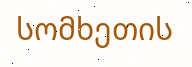სომხეთის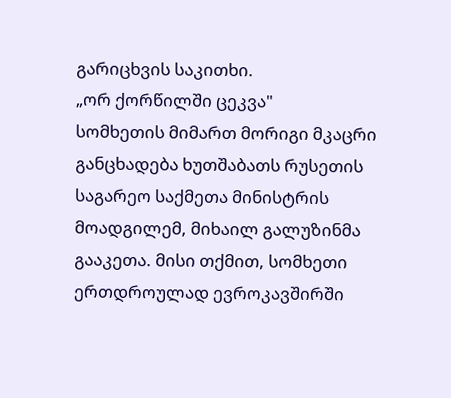გარიცხვის საკითხი.
„ორ ქორწილში ცეკვა"
სომხეთის მიმართ მორიგი მკაცრი განცხადება ხუთშაბათს რუსეთის საგარეო საქმეთა მინისტრის მოადგილემ, მიხაილ გალუზინმა გააკეთა. მისი თქმით, სომხეთი ერთდროულად ევროკავშირში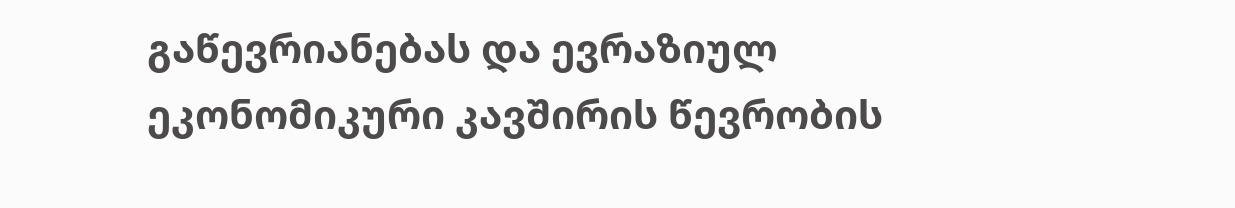გაწევრიანებას და ევრაზიულ ეკონომიკური კავშირის წევრობის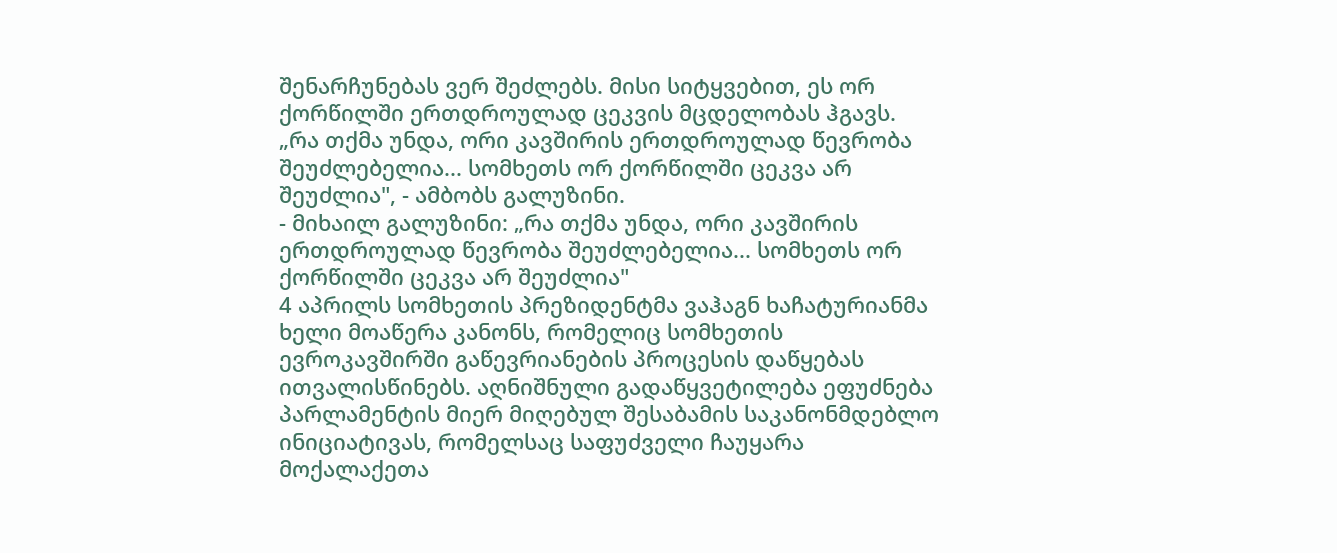შენარჩუნებას ვერ შეძლებს. მისი სიტყვებით, ეს ორ ქორწილში ერთდროულად ცეკვის მცდელობას ჰგავს.
„რა თქმა უნდა, ორი კავშირის ერთდროულად წევრობა შეუძლებელია... სომხეთს ორ ქორწილში ცეკვა არ შეუძლია", - ამბობს გალუზინი.
- მიხაილ გალუზინი: „რა თქმა უნდა, ორი კავშირის ერთდროულად წევრობა შეუძლებელია... სომხეთს ორ ქორწილში ცეკვა არ შეუძლია"
4 აპრილს სომხეთის პრეზიდენტმა ვაჰაგნ ხაჩატურიანმა ხელი მოაწერა კანონს, რომელიც სომხეთის ევროკავშირში გაწევრიანების პროცესის დაწყებას ითვალისწინებს. აღნიშნული გადაწყვეტილება ეფუძნება პარლამენტის მიერ მიღებულ შესაბამის საკანონმდებლო ინიციატივას, რომელსაც საფუძველი ჩაუყარა მოქალაქეთა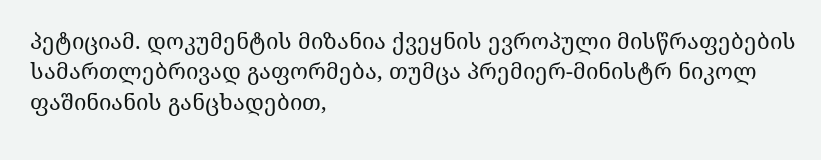პეტიციამ. დოკუმენტის მიზანია ქვეყნის ევროპული მისწრაფებების სამართლებრივად გაფორმება, თუმცა პრემიერ-მინისტრ ნიკოლ ფაშინიანის განცხადებით,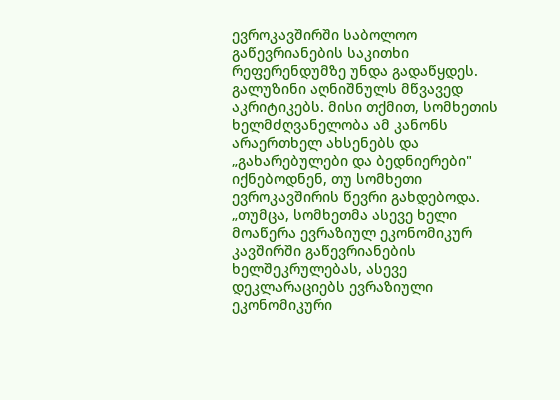ევროკავშირში საბოლოო გაწევრიანების საკითხი რეფერენდუმზე უნდა გადაწყდეს.
გალუზინი აღნიშნულს მწვავედ აკრიტიკებს. მისი თქმით, სომხეთის ხელმძღვანელობა ამ კანონს არაერთხელ ახსენებს და „გახარებულები და ბედნიერები" იქნებოდნენ, თუ სომხეთი ევროკავშირის წევრი გახდებოდა.
„თუმცა, სომხეთმა ასევე ხელი მოაწერა ევრაზიულ ეკონომიკურ კავშირში გაწევრიანების ხელშეკრულებას, ასევე დეკლარაციებს ევრაზიული ეკონომიკური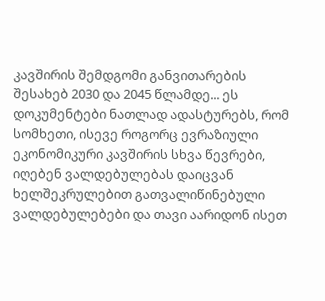კავშირის შემდგომი განვითარების შესახებ 2030 და 2045 წლამდე... ეს დოკუმენტები ნათლად ადასტურებს, რომ სომხეთი, ისევე როგორც ევრაზიული ეკონომიკური კავშირის სხვა წევრები, იღებენ ვალდებულებას დაიცვან ხელშეკრულებით გათვალიწინებული ვალდებულებები და თავი აარიდონ ისეთ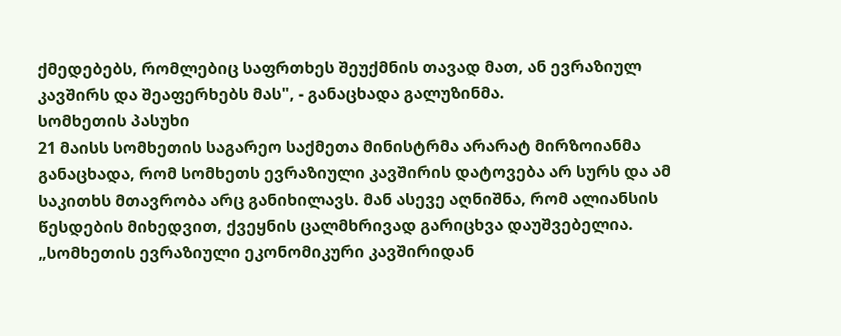ქმედებებს, რომლებიც საფრთხეს შეუქმნის თავად მათ, ან ევრაზიულ კავშირს და შეაფერხებს მას", - განაცხადა გალუზინმა.
სომხეთის პასუხი
21 მაისს სომხეთის საგარეო საქმეთა მინისტრმა არარატ მირზოიანმა განაცხადა, რომ სომხეთს ევრაზიული კავშირის დატოვება არ სურს და ამ საკითხს მთავრობა არც განიხილავს. მან ასევე აღნიშნა, რომ ალიანსის წესდების მიხედვით, ქვეყნის ცალმხრივად გარიცხვა დაუშვებელია.
„სომხეთის ევრაზიული ეკონომიკური კავშირიდან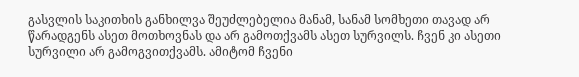გასვლის საკითხის განხილვა შეუძლებელია მანამ, სანამ სომხეთი თავად არ წარადგენს ასეთ მოთხოვნას და არ გამოთქვამს ასეთ სურვილს. ჩვენ კი ასეთი სურვილი არ გამოგვითქვამს. ამიტომ ჩვენი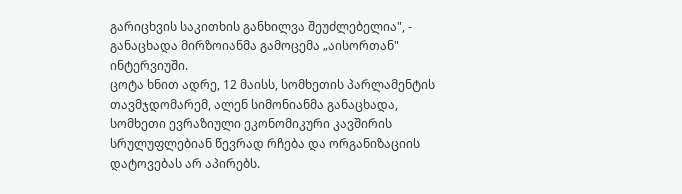გარიცხვის საკითხის განხილვა შეუძლებელია", - განაცხადა მირზოიანმა გამოცემა „აისორთან" ინტერვიუში.
ცოტა ხნით ადრე, 12 მაისს, სომხეთის პარლამენტის თავმჯდომარემ, ალენ სიმონიანმა განაცხადა, სომხეთი ევრაზიული ეკონომიკური კავშირის სრულუფლებიან წევრად რჩება და ორგანიზაციის დატოვებას არ აპირებს.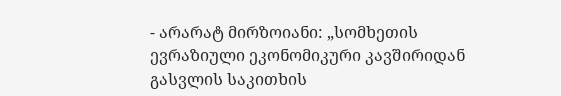- არარატ მირზოიანი: „სომხეთის ევრაზიული ეკონომიკური კავშირიდან გასვლის საკითხის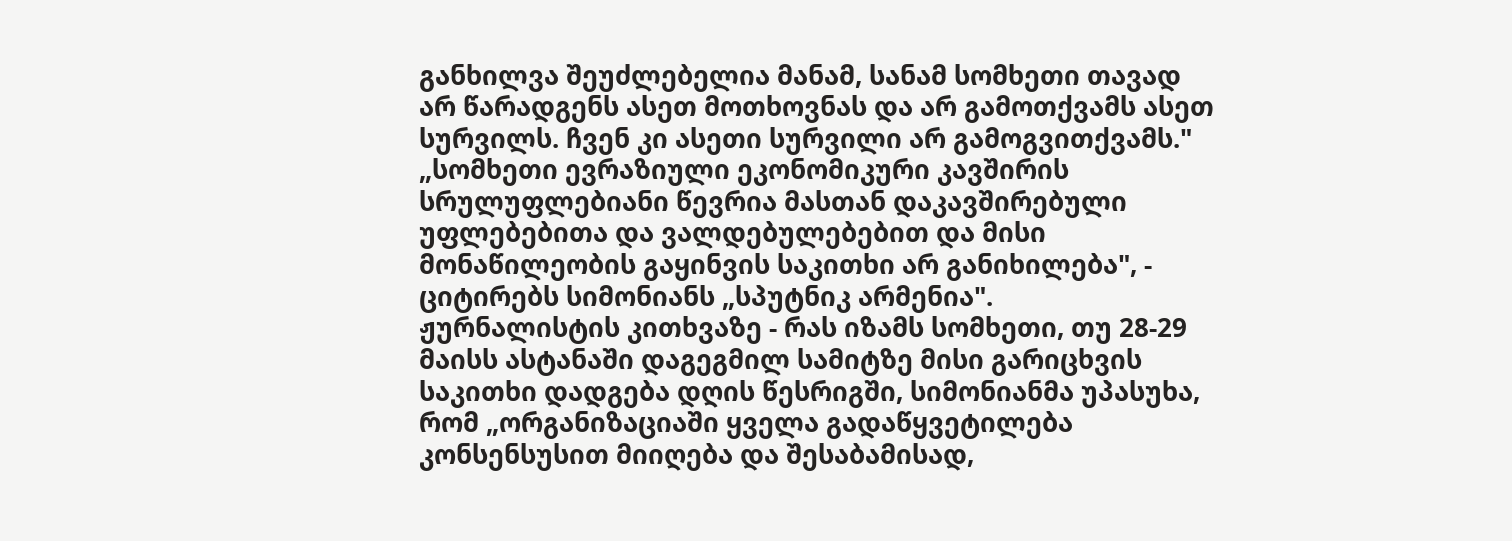განხილვა შეუძლებელია მანამ, სანამ სომხეთი თავად არ წარადგენს ასეთ მოთხოვნას და არ გამოთქვამს ასეთ სურვილს. ჩვენ კი ასეთი სურვილი არ გამოგვითქვამს."
„სომხეთი ევრაზიული ეკონომიკური კავშირის სრულუფლებიანი წევრია მასთან დაკავშირებული უფლებებითა და ვალდებულებებით და მისი მონაწილეობის გაყინვის საკითხი არ განიხილება", - ციტირებს სიმონიანს „სპუტნიკ არმენია".
ჟურნალისტის კითხვაზე - რას იზამს სომხეთი, თუ 28-29 მაისს ასტანაში დაგეგმილ სამიტზე მისი გარიცხვის საკითხი დადგება დღის წესრიგში, სიმონიანმა უპასუხა, რომ „ორგანიზაციაში ყველა გადაწყვეტილება კონსენსუსით მიიღება და შესაბამისად,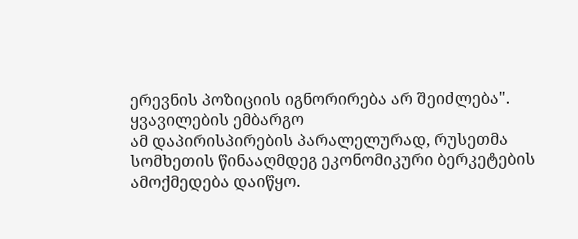ერევნის პოზიციის იგნორირება არ შეიძლება".
ყვავილების ემბარგო
ამ დაპირისპირების პარალელურად, რუსეთმა სომხეთის წინააღმდეგ ეკონომიკური ბერკეტების ამოქმედება დაიწყო.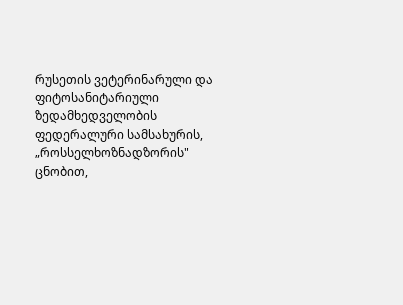რუსეთის ვეტერინარული და ფიტოსანიტარიული ზედამხედველობის ფედერალური სამსახურის, „როსსელხოზნადზორის" ცნობით,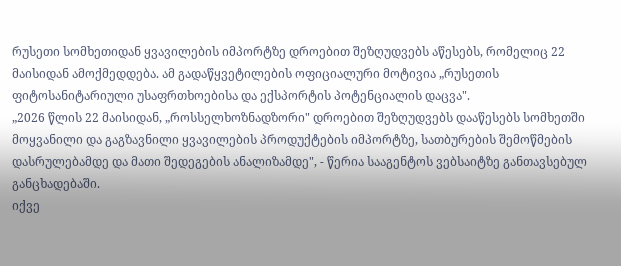რუსეთი სომხეთიდან ყვავილების იმპორტზე დროებით შეზღუდვებს აწესებს, რომელიც 22 მაისიდან ამოქმედდება. ამ გადაწყვეტილების ოფიციალური მოტივია „რუსეთის ფიტოსანიტარიული უსაფრთხოებისა და ექსპორტის პოტენციალის დაცვა".
„2026 წლის 22 მაისიდან, „როსსელხოზნადზორი" დროებით შეზღუდვებს დააწესებს სომხეთში მოყვანილი და გაგზავნილი ყვავილების პროდუქტების იმპორტზე, სათბურების შემოწმების დასრულებამდე და მათი შედეგების ანალიზამდე", - წერია სააგენტოს ვებსაიტზე განთავსებულ განცხადებაში.
იქვე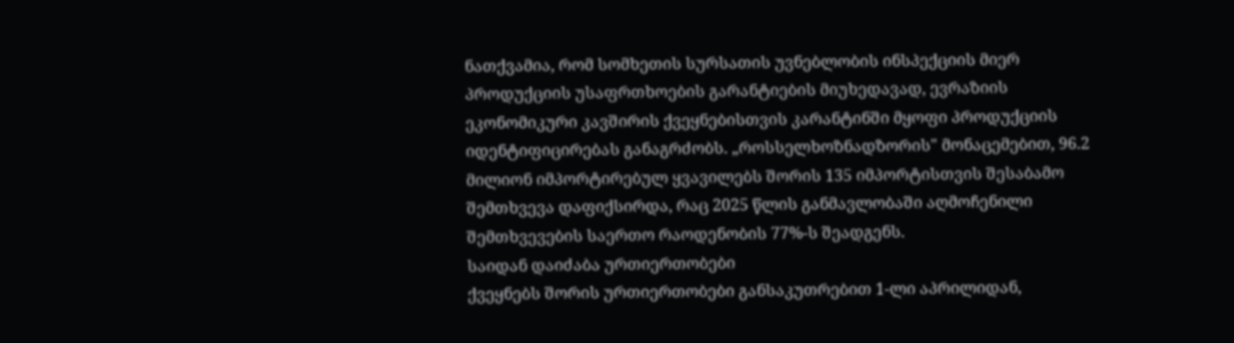ნათქვამია, რომ სომხეთის სურსათის უვნებლობის ინსპექციის მიერ პროდუქციის უსაფრთხოების გარანტიების მიუხედავად, ევრაზიის ეკონომიკური კავშირის ქვეყნებისთვის კარანტინში მყოფი პროდუქციის იდენტიფიცირებას განაგრძობს. „როსსელხოზნადზორის" მონაცემებით, 96.2 მილიონ იმპორტირებულ ყვავილებს შორის 135 იმპორტისთვის შესაბამო შემთხვევა დაფიქსირდა, რაც 2025 წლის განმავლობაში აღმოჩენილი შემთხვევების საერთო რაოდენობის 77%-ს შეადგენს.
საიდან დაიძაბა ურთიერთობები
ქვეყნებს შორის ურთიერთობები განსაკუთრებით 1-ლი აპრილიდან,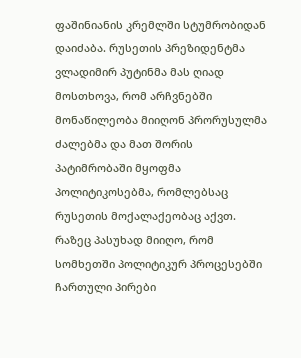ფაშინიანის კრემლში სტუმრობიდან დაიძაბა. რუსეთის პრეზიდენტმა ვლადიმირ პუტინმა მას ღიად მოსთხოვა, რომ არჩვნებში მონაწილეობა მიიღონ პრორუსულმა ძალებმა და მათ შორის პატიმრობაში მყოფმა პოლიტიკოსებმა, რომლებსაც რუსეთის მოქალაქეობაც აქვთ. რაზეც პასუხად მიიღო, რომ სომხეთში პოლიტიკურ პროცესებში ჩართული პირები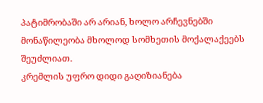პატიმრობაში არ არიან, ხოლო არჩევნებში მონაწილეობა მხოლოდ სომხეთის მოქალაქეებს შეუძლიათ.
კრემლის უფრო დიდი გაღიზიანება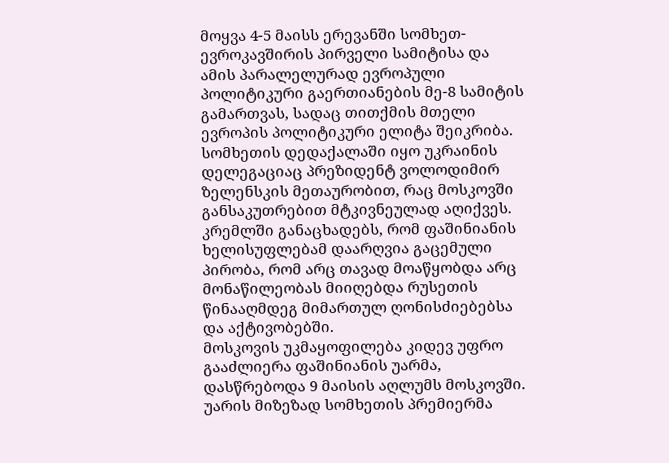მოყვა 4-5 მაისს ერევანში სომხეთ-ევროკავშირის პირველი სამიტისა და ამის პარალელურად ევროპული პოლიტიკური გაერთიანების მე-8 სამიტის გამართვას, სადაც თითქმის მთელი ევროპის პოლიტიკური ელიტა შეიკრიბა. სომხეთის დედაქალაში იყო უკრაინის დელეგაციაც პრეზიდენტ ვოლოდიმირ ზელენსკის მეთაურობით, რაც მოსკოვში განსაკუთრებით მტკივნეულად აღიქვეს. კრემლში განაცხადებს, რომ ფაშინიანის ხელისუფლებამ დაარღვია გაცემული პირობა, რომ არც თავად მოაწყობდა არც მონაწილეობას მიიღებდა რუსეთის წინააღმდეგ მიმართულ ღონისძიებებსა და აქტივობებში.
მოსკოვის უკმაყოფილება კიდევ უფრო გააძლიერა ფაშინიანის უარმა, დასწრებოდა 9 მაისის აღლუმს მოსკოვში. უარის მიზეზად სომხეთის პრემიერმა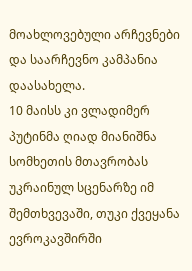მოახლოვებული არჩევნები და საარჩევნო კამპანია დაასახელა.
10 მაისს კი ვლადიმერ პუტინმა ღიად მიანიშნა სომხეთის მთავრობას უკრაინულ სცენარზე იმ შემთხვევაში, თუკი ქვეყანა ევროკავშირში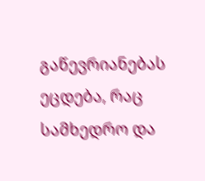გაწევრიანებას ეცდება, რაც სამხედრო და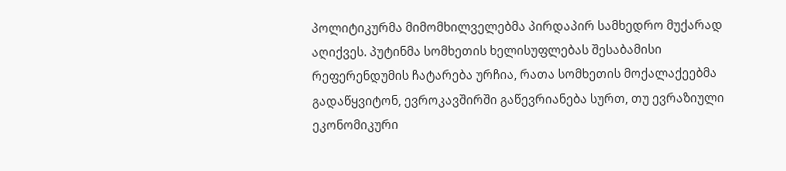პოლიტიკურმა მიმომხილველებმა პირდაპირ სამხედრო მუქარად აღიქვეს. პუტინმა სომხეთის ხელისუფლებას შესაბამისი რეფერენდუმის ჩატარება ურჩია, რათა სომხეთის მოქალაქეებმა გადაწყვიტონ, ევროკავშირში გაწევრიანება სურთ, თუ ევრაზიული ეკონომიკური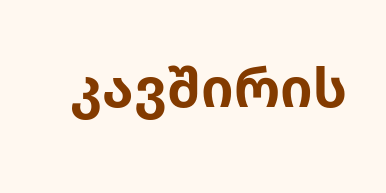კავშირის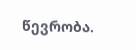წევრობა.